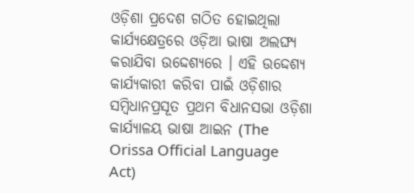ଓଡ଼ିଶା ପ୍ରଦେଶ ଗଠିତ ହୋଇଥିଲା କାର୍ଯ୍ୟକ୍ଷେତ୍ରରେ ଓଡ଼ିଆ ଭାଷା ଅଲଙ୍ଘ୍ଯ କରାଯିବା ଉଦ୍ଦେଶ୍ୟରେ । ଏହି ଉଦ୍ଦେଶ୍ୟ କାର୍ଯ୍ୟକାରୀ କରିବା ପାଇଁ ଓଡ଼ିଶାର ସମ୍ବିଧାନପ୍ରସୂତ ପ୍ରଥମ ବିଧାନସଭା ଓଡ଼ିଶା କାର୍ଯ୍ୟାଳୟ ଭାଷା ଆଇନ (The Orissa Official Language Act)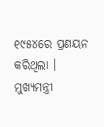୧୯୫୪ରେ ପ୍ରଣୟନ କରିଥିଲା । ମୁଖ୍ୟମନ୍ତ୍ରୀ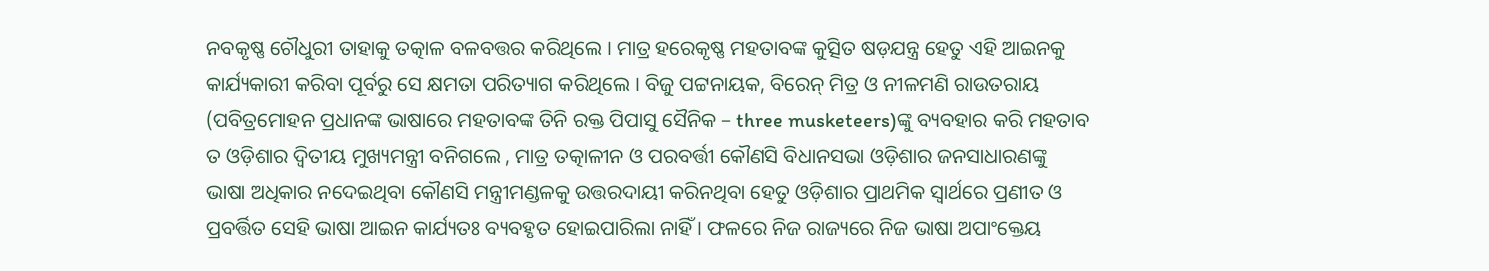ନବକୃଷ୍ଣ ଚୌଧୁରୀ ତାହାକୁ ତତ୍କାଳ ବଳବତ୍ତର କରିଥିଲେ । ମାତ୍ର ହରେକୃଷ୍ଣ ମହତାବଙ୍କ କୁତ୍ସିତ ଷଡ଼ଯନ୍ତ୍ର ହେତୁ ଏହି ଆଇନକୁ କାର୍ଯ୍ୟକାରୀ କରିବା ପୂର୍ବରୁ ସେ କ୍ଷମତା ପରିତ୍ୟାଗ କରିଥିଲେ । ବିଜୁ ପଟ୍ଟନାୟକ, ବିରେନ୍ ମିତ୍ର ଓ ନୀଳମଣି ରାଉତରାୟ (ପବିତ୍ରମୋହନ ପ୍ରଧାନଙ୍କ ଭାଷାରେ ମହତାବଙ୍କ ତିନି ରକ୍ତ ପିପାସୁ ସୈନିକ – three musketeers)ଙ୍କୁ ବ୍ୟବହାର କରି ମହତାବ ତ ଓଡ଼ିଶାର ଦ୍ଵିତୀୟ ମୁଖ୍ୟମନ୍ତ୍ରୀ ବନିଗଲେ , ମାତ୍ର ତତ୍କାଳୀନ ଓ ପରବର୍ତ୍ତୀ କୌଣସି ବିଧାନସଭା ଓଡ଼ିଶାର ଜନସାଧାରଣଙ୍କୁ ଭାଷା ଅଧିକାର ନଦେଇଥିବା କୌଣସି ମନ୍ତ୍ରୀମଣ୍ଡଳକୁ ଉତ୍ତରଦାୟୀ କରିନଥିବା ହେତୁ ଓଡ଼ିଶାର ପ୍ରାଥମିକ ସ୍ଵାର୍ଥରେ ପ୍ରଣୀତ ଓ ପ୍ରବର୍ତ୍ତିତ ସେହି ଭାଷା ଆଇନ କାର୍ଯ୍ୟତଃ ବ୍ୟବହୃତ ହୋଇପାରିଲା ନାହିଁ । ଫଳରେ ନିଜ ରାଜ୍ୟରେ ନିଜ ଭାଷା ଅପାଂକ୍ତେୟ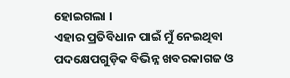ହୋଇଗଲା ।
ଏହାର ପ୍ରତିବିଧାନ ପାଇଁ ମୁଁ ନେଇଥିବା ପଦକ୍ଷେପଗୁଡ଼ିକ ବିଭିନ୍ନ ଖବରକାଗଜ ଓ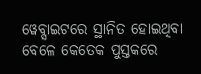ୱେବ୍ସାଇଟରେ ସ୍ଥାନିତ ହୋଇଥିବା ବେଳେ କେତେକ ପୁସ୍ତକରେ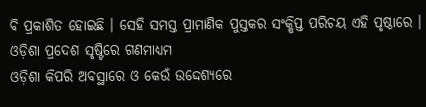ବି ପ୍ରକାଶିତ ହୋଇଛି । ସେହି ସମସ୍ତ ପ୍ରାମାଣିକ ପୁସ୍ତକର ସଂକ୍ଷିପ୍ତ ପରିଚୟ ଏହି ପୃଷ୍ଠାରେ ।
ଓଡ଼ିଶା ପ୍ରଦେଶ ସୃଷ୍ଟିରେ ଗଣମାଧ୍ୟମ
ଓଡ଼ିଶା କିପରି ଅବସ୍ଥାରେ ଓ କେଉଁ ଉଦ୍ଦେଶ୍ୟରେ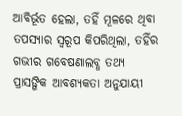ଆବିର୍ଭୂତ ହେଲା, ତହିଁ ମୂଳରେ ଥିବା ତପସ୍ୟାର ସ୍ୱରୂପ କିପରିଥିଲା, ତହିଁର ଗଭୀର ଗବେଷଣାଲବ୍ଧ ତଥ୍ୟ ପ୍ରାସଙ୍ଗିକ ଆବଶ୍ୟକତା ଅନୁଯାୟୀ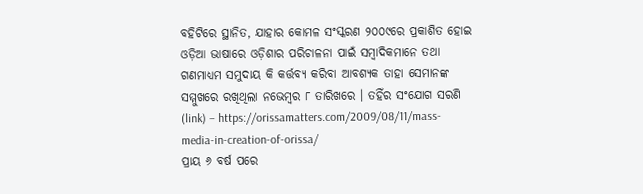ବହିଟିରେ ସ୍ଥାନିତ, ଯାହାର କୋମଳ ସଂସ୍କରଣ ୨୦୦୯ରେ ପ୍ରକାଶିତ ହୋଇ ଓଡ଼ିଆ ଭାଷାରେ ଓଡ଼ିଶାର ପରିଚାଳନା ପାଇଁ ସମ୍ବାଦିକମାନେ ତଥା ଗଣମାଧ୍ୟମ ସମୁଦାୟ କି କର୍ତ୍ତବ୍ୟ କରିବା ଆବଶ୍ୟକ ତାହା ସେମାନଙ୍କ ସମ୍ମୁଖରେ ରଖିଥିଲା ନଭେମ୍ବର ୮ ତାରିଖରେ । ତହିଁର ସଂଯୋଗ ସରଣି (link) – https://orissamatters.com/2009/08/11/mass-media-in-creation-of-orissa/
ପ୍ରାୟ ୬ ବର୍ଷ ପରେ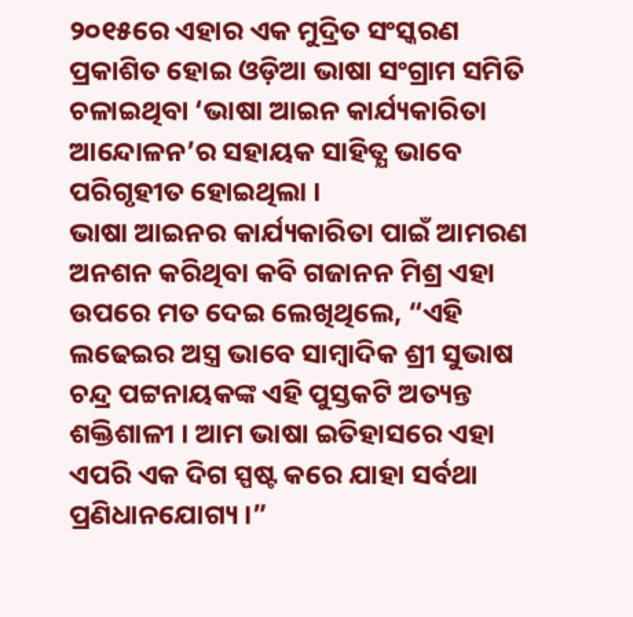୨୦୧୫ରେ ଏହାର ଏକ ମୁଦ୍ରିତ ସଂସ୍କରଣ ପ୍ରକାଶିତ ହୋଇ ଓଡ଼ିଆ ଭାଷା ସଂଗ୍ରାମ ସମିତି ଚଳାଇଥିବା ‘ଭାଷା ଆଇନ କାର୍ଯ୍ୟକାରିତା ଆନ୍ଦୋଳନ’ର ସହାୟକ ସାହିତ୍ଯ ଭାବେ ପରିଗୃହୀତ ହୋଇଥିଲା ।
ଭାଷା ଆଇନର କାର୍ଯ୍ୟକାରିତା ପାଇଁ ଆମରଣ ଅନଶନ କରିଥିବା କବି ଗଜାନନ ମିଶ୍ର ଏହା ଉପରେ ମତ ଦେଇ ଲେଖିଥିଲେ, “ଏହି ଲଢେଇର ଅସ୍ତ୍ର ଭାବେ ସାମ୍ବାଦିକ ଶ୍ରୀ ସୁଭାଷ ଚନ୍ଦ୍ର ପଟ୍ଟନାୟକଙ୍କ ଏହି ପୁସ୍ତକଟି ଅତ୍ୟନ୍ତ ଶକ୍ତିଶାଳୀ । ଆମ ଭାଷା ଇତିହାସରେ ଏହା ଏପରି ଏକ ଦିଗ ସ୍ପଷ୍ଟ କରେ ଯାହା ସର୍ବଥା ପ୍ରଣିଧାନଯୋଗ୍ୟ ।”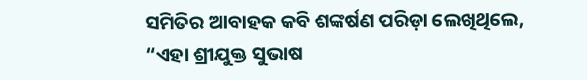ସମିତିର ଆବାହକ କବି ଶଙ୍କର୍ଷଣ ପରିଡ଼ା ଲେଖିଥିଲେ, “ଏହା ଶ୍ରୀଯୁକ୍ତ ସୁଭାଷ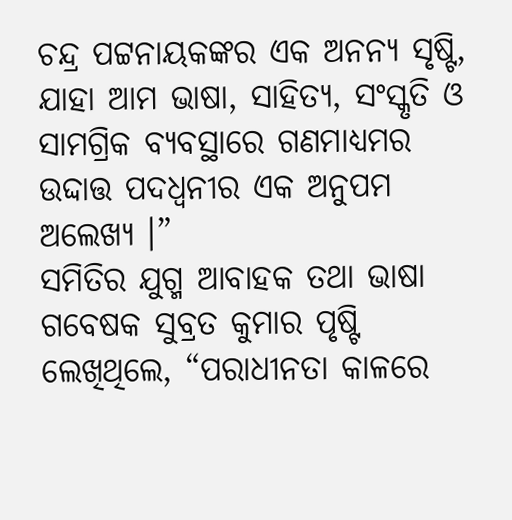ଚନ୍ଦ୍ର ପଟ୍ଟନାୟକଙ୍କର ଏକ ଅନନ୍ୟ ସୃଷ୍ଟି, ଯାହା ଆମ ଭାଷା, ସାହିତ୍ଯ, ସଂସ୍କୃତି ଓ ସାମଗ୍ରିକ ବ୍ୟବସ୍ଥାରେ ଗଣମାଧ୍ୟମର ଉଦ୍ଦାତ୍ତ ପଦଧ୍ବନୀର ଏକ ଅନୁପମ ଅଲେଖ୍ୟ ।”
ସମିତିର ଯୁଗ୍ମ ଆବାହକ ତଥା ଭାଷା ଗବେଷକ ସୁବ୍ରତ କୁମାର ପୃଷ୍ଟି ଲେଖିଥିଲେ, “ପରାଧୀନତା କାଳରେ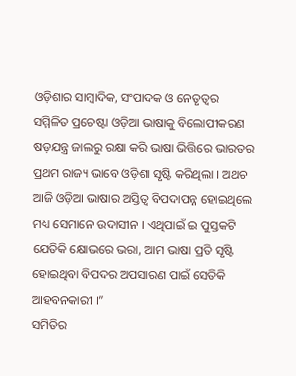ଓଡ଼ିଶାର ସାମ୍ବାଦିକ, ସଂପାଦକ ଓ ନେତୃତ୍ବର ସମ୍ମିଳିତ ପ୍ରଚେଷ୍ଟା ଓଡ଼ିଆ ଭାଷାକୁ ବିଲୋପୀକରଣ ଷଡ଼ଯନ୍ତ୍ର ଜାଲରୁ ରକ୍ଷା କରି ଭାଷା ଭିତ୍ତିରେ ଭାରତର ପ୍ରଥମ ରାଜ୍ୟ ଭାବେ ଓଡ଼ିଶା ସୃଷ୍ଟି କରିଥିଲା । ଅଥଚ ଆଜି ଓଡ଼ିଆ ଭାଷାର ଅସ୍ତିତ୍ଵ ବିପଦାପନ୍ନ ହୋଇଥିଲେ ମଧ୍ୟ ସେମାନେ ଉଦାସୀନ । ଏଥିପାଇଁ ଇ ପୁସ୍ତକଟି ଯେତିକି କ୍ଷୋଭରେ ଭରା, ଆମ ଭାଷା ପ୍ରତି ସୃଷ୍ଟି ହୋଇଥିବା ବିପଦର ଅପସାରଣ ପାଇଁ ସେତିକି ଆହବନକାରୀ ।”
ସମିତିର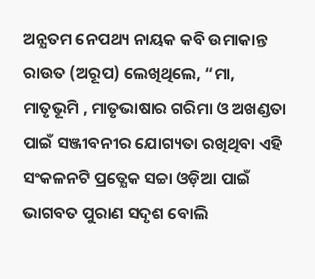ଅନ୍ଯତମ ନେପଥ୍ୟ ନାୟକ କବି ଉମାକାନ୍ତ ରାଉତ (ଅରୂପ) ଲେଖିଥିଲେ, “ମା, ମାତୃଭୂମି , ମାତୃଭାଷାର ଗରିମା ଓ ଅଖଣ୍ଡତା ପାଇଁ ସଞ୍ଜୀବନୀର ଯୋଗ୍ୟତା ରଖିଥିବା ଏହି ସଂକଳନଟି ପ୍ରତ୍ଯେକ ସଚ୍ଚା ଓଡ଼ିଆ ପାଇଁ ଭାଗବତ ପୁରାଣ ସଦୃଶ ବୋଲି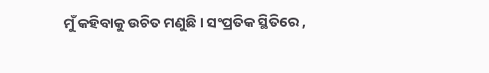ମୁଁ କହିବାକୁ ଉଚିତ ମଣୁଛି । ସଂପ୍ରତିକ ସ୍ଥିତିରେ ,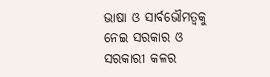ଭାଷା ଓ ସାର୍ବଭୌମତ୍ଵକୁ ନେଇ ସରକାର ଓ ସରକାରୀ କଳର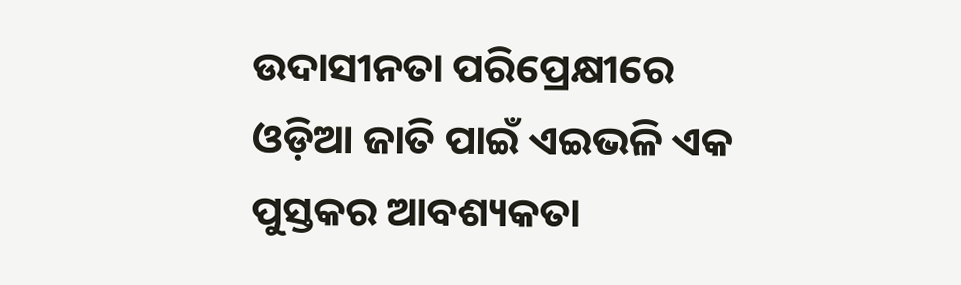ଉଦାସୀନତା ପରିପ୍ରେକ୍ଷୀରେ ଓଡ଼ିଆ ଜାତି ପାଇଁ ଏଇଭଳି ଏକ ପୁସ୍ତକର ଆବଶ୍ୟକତା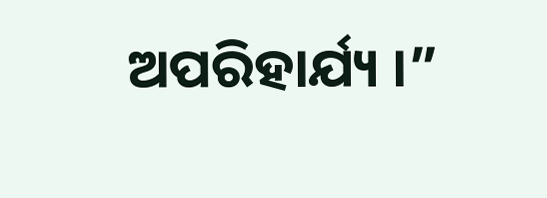ଅପରିହାର୍ଯ୍ୟ ।”